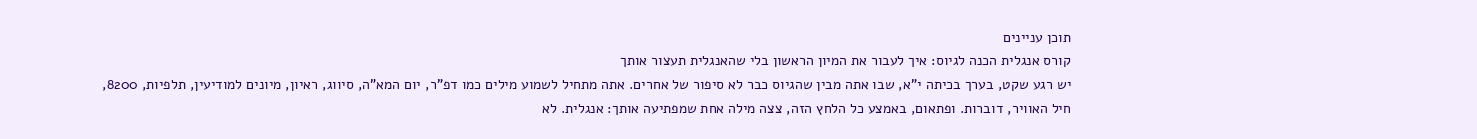תוכן עניינים
קורס אנגלית הכנה לגיוס: איך לעבור את המיון הראשון בלי שהאנגלית תעצור אותך
יש רגע שקט, בערך בכיתה י"א, שבו אתה מבין שהגיוס כבר לא סיפור של אחרים. אתה מתחיל לשמוע מילים כמו דפ"ר, יום המא"ה, סיווג, ראיון, מיונים למודיעין, תלפיות, 8200, חיל האוויר, דוברות. ופתאום, באמצע כל הלחץ הזה, צצה מילה אחת שמפתיעה אותך: אנגלית. לא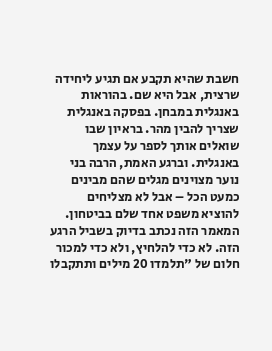חשבת שהיא תקבע אם תגיע ליחידה שרצית, אבל היא שם. בהוראות באנגלית במבחן. בפסקה באנגלית שצריך להבין מהר. בראיון שבו שואלים אותך לספר על עצמך באנגלית. וברגע האמת, הרבה בני נוער מצוינים מגלים שהם מבינים כמעט הכל – אבל לא מצליחים להוציא משפט אחד שלם בביטחון.
המאמר הזה נכתב בדיוק בשביל הרגע הזה. לא כדי להלחיץ, ולא כדי למכור חלום של "תלמדו 20 מילים ותתקבלו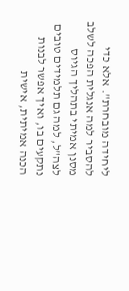ליחידה מובחרת". אלא כדי להסביר למה אנגלית הפכה לשלב מסנן אמיתי בתהליך הגיוס לצה"ל, למה גם תלמידים טובים נתקעים בו, ואיך אפשר לבנות הכנה אמיתית, אישית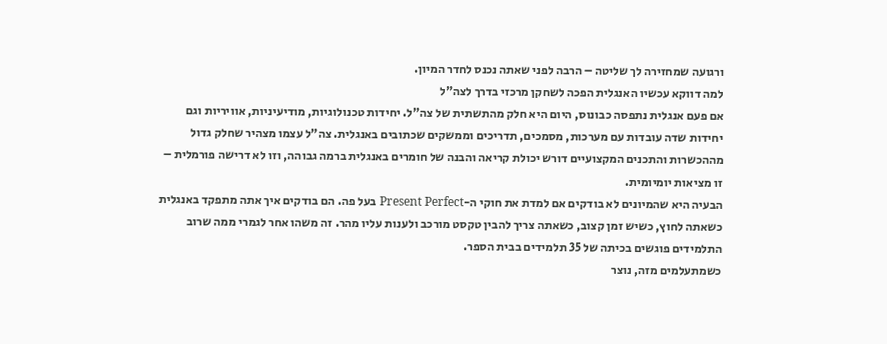ורגועה שמחזירה לך שליטה – הרבה לפני שאתה נכנס לחדר המיון.
למה דווקא עכשיו האנגלית הפכה לשחקן מרכזי בדרך לצה"ל
אם פעם אנגלית נתפסה כבונוס, היום היא חלק מהתשתית של צה"ל. יחידות טכנולוגיות, מודיעיניות, אוויריות וגם יחידות שדה עובדות עם מערכות, מסמכים, תדריכים וממשקים שכתובים באנגלית. צה"ל עצמו מצהיר שחלק גדול מההכשרות והתכנים המקצועיים דורש יכולת קריאה והבנה של חומרים באנגלית ברמה גבוהה, וזו לא דרישה פורמלית – זו מציאות יומיומית.
הבעיה היא שהמיונים לא בודקים אם למדת את חוקי ה-Present Perfect בעל פה. הם בודקים איך אתה מתפקד באנגלית כשאתה לחוץ, כשיש זמן קצוב, כשאתה צריך להבין טקסט מורכב ולענות עליו מהר. זה משהו אחר לגמרי ממה שרוב התלמידים פוגשים בכיתה של 35 תלמידים בבית הספר.
כשמתעלמים מזה, נוצר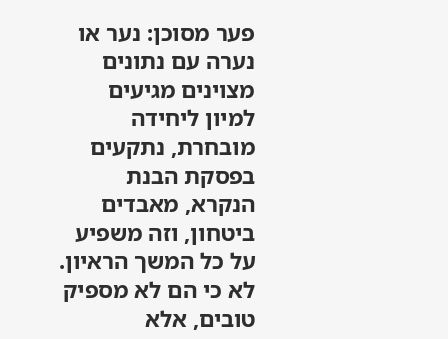פער מסוכן: נער או נערה עם נתונים מצוינים מגיעים למיון ליחידה מובחרת, נתקעים בפסקת הבנת הנקרא, מאבדים ביטחון, וזה משפיע על כל המשך הראיון. לא כי הם לא מספיק טובים, אלא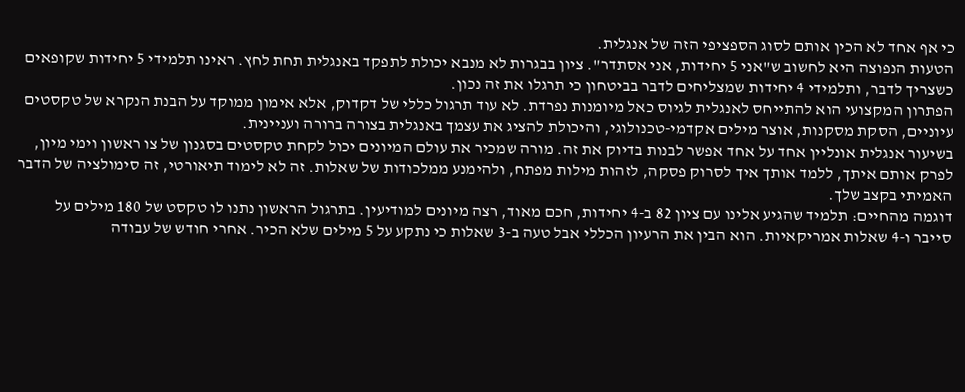כי אף אחד לא הכין אותם לסוג הספציפי הזה של אנגלית.
הטעות הנפוצה היא לחשוב ש"אני 5 יחידות, אני אסתדר". ציון בבגרות לא מנבא יכולת לתפקד באנגלית תחת לחץ. ראינו תלמידי 5 יחידות שקופאים כשצריך לדבר, ותלמידי 4 יחידות שמצליחים לדבר בביטחון כי תרגלו את זה נכון.
הפתרון המקצועי הוא להתייחס לאנגלית לגיוס כאל מיומנות נפרדת. לא עוד תרגול כללי של דקדוק, אלא אימון ממוקד על הבנת הנקרא של טקסטים עיוניים, הסקת מסקנות, אוצר מילים אקדמי-טכנולוגי, והיכולת להציג את עצמך באנגלית בצורה ברורה ועניינית.
בשיעור אנגלית אונליין אחד על אחד אפשר לבנות בדיוק את זה. מורה שמכיר את עולם המיונים יכול לקחת טקסטים בסגנון של צו ראשון וימי מיון, לפרק אותם איתך, ללמד אותך איך לסרוק פסקה, לזהות מילות מפתח, ולהימנע ממלכודות של שאלות. זה לא לימוד תיאורטי, זה סימולציה של הדבר האמיתי בקצב שלך.
דוגמה מהחיים: תלמיד שהגיע אלינו עם ציון 82 ב-4 יחידות, חכם מאוד, רצה מיונים למודיעין. בתרגול הראשון נתנו לו טקסט של 180 מילים על סייבר ו-4 שאלות אמריקאיות. הוא הבין את הרעיון הכללי אבל טעה ב-3 שאלות כי נתקע על 5 מילים שלא הכיר. אחרי חודש של עבודה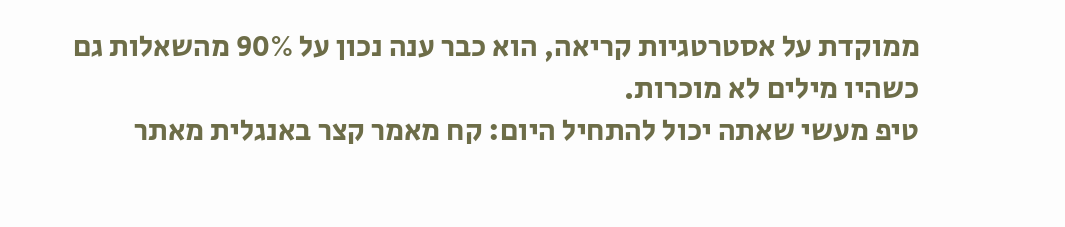ממוקדת על אסטרטגיות קריאה, הוא כבר ענה נכון על 90% מהשאלות גם כשהיו מילים לא מוכרות.
טיפ מעשי שאתה יכול להתחיל היום: קח מאמר קצר באנגלית מאתר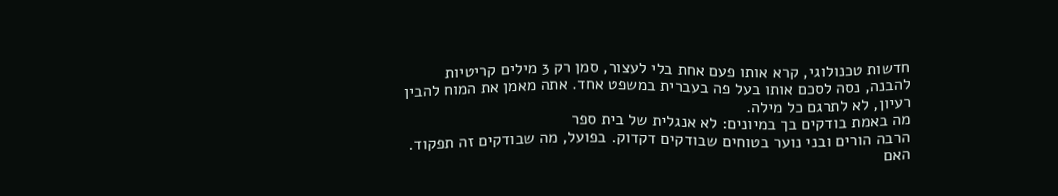חדשות טכנולוגי, קרא אותו פעם אחת בלי לעצור, סמן רק 3 מילים קריטיות להבנה, נסה לסכם אותו בעל פה בעברית במשפט אחד. אתה מאמן את המוח להבין רעיון, לא לתרגם כל מילה.
מה באמת בודקים בך במיונים: לא אנגלית של בית ספר
הרבה הורים ובני נוער בטוחים שבודקים דקדוק. בפועל, מה שבודקים זה תפקוד. האם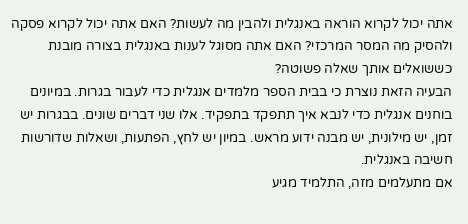אתה יכול לקרוא הוראה באנגלית ולהבין מה לעשות? האם אתה יכול לקרוא פסקה ולהסיק מה המסר המרכזי? האם אתה מסוגל לענות באנגלית בצורה מובנת כששואלים אותך שאלה פשוטה?
הבעיה הזאת נוצרת כי בבית הספר מלמדים אנגלית כדי לעבור בגרות. במיונים בוחנים אנגלית כדי לנבא איך תתפקד בתפקיד. אלו שני דברים שונים. בבגרות יש זמן, יש מילונית, יש מבנה ידוע מראש. במיון יש לחץ, הפתעות, ושאלות שדורשות חשיבה באנגלית.
אם מתעלמים מזה, התלמיד מגיע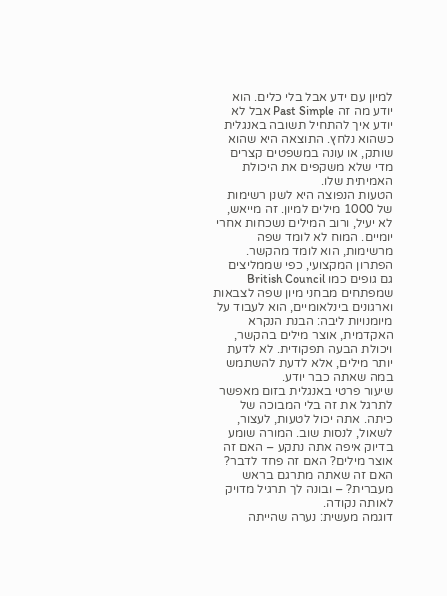למיון עם ידע אבל בלי כלים. הוא יודע מה זה Past Simple אבל לא יודע איך להתחיל תשובה באנגלית כשהוא נלחץ. התוצאה היא שהוא שותק, או עונה במשפטים קצרים מדי שלא משקפים את היכולת האמיתית שלו.
הטעות הנפוצה היא לשנן רשימות של 1000 מילים למיון. זה מייאש, לא יעיל, ורוב המילים נשכחות אחרי יומיים. המוח לא לומד שפה מרשימות, הוא לומד מהקשר.
הפתרון המקצועי, כפי שממליצים גם גופים כמו British Council שמפתחים מבחני מיון שפה לצבאות וארגונים בינלאומיים, הוא לעבוד על מיומנויות ליבה: הבנת הנקרא האקדמית, אוצר מילים בהקשר, ויכולת הבעה תפקודית. לא לדעת יותר מילים, אלא לדעת להשתמש במה שאתה כבר יודע.
שיעור פרטי באנגלית בזום מאפשר לתרגל את זה בלי המבוכה של כיתה. אתה יכול לטעות, לעצור, לשאול, לנסות שוב. המורה שומע בדיוק איפה אתה נתקע – האם זה אוצר מילים? האם זה פחד לדבר? האם זה שאתה מתרגם בראש מעברית? – ובונה לך תרגיל מדויק לאותה נקודה.
דוגמה מעשית: נערה שהייתה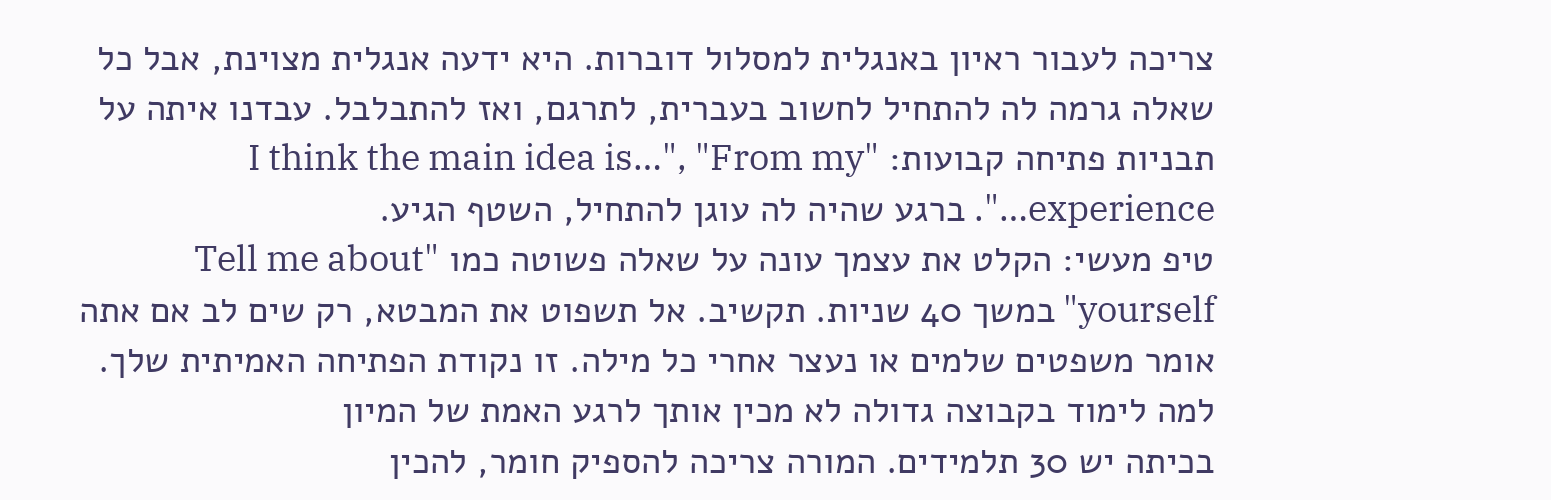צריכה לעבור ראיון באנגלית למסלול דוברות. היא ידעה אנגלית מצוינת, אבל כל שאלה גרמה לה להתחיל לחשוב בעברית, לתרגם, ואז להתבלבל. עבדנו איתה על תבניות פתיחה קבועות: "I think the main idea is…", "From my experience…". ברגע שהיה לה עוגן להתחיל, השטף הגיע.
טיפ מעשי: הקלט את עצמך עונה על שאלה פשוטה כמו "Tell me about yourself" במשך 40 שניות. תקשיב. אל תשפוט את המבטא, רק שים לב אם אתה אומר משפטים שלמים או נעצר אחרי כל מילה. זו נקודת הפתיחה האמיתית שלך.
למה לימוד בקבוצה גדולה לא מכין אותך לרגע האמת של המיון
בכיתה יש 30 תלמידים. המורה צריכה להספיק חומר, להכין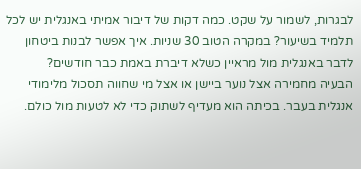לבגרות, לשמור על שקט. כמה דקות של דיבור אמיתי באנגלית יש לכל תלמיד בשיעור? במקרה הטוב 30 שניות. איך אפשר לבנות ביטחון לדבר באנגלית מול מראיין כשלא דיברת באמת כבר חודשים?
הבעיה מחמירה אצל נוער ביישן או אצל מי שחווה תסכול מלימודי אנגלית בעבר. בכיתה הוא מעדיף לשתוק כדי לא לטעות מול כולם.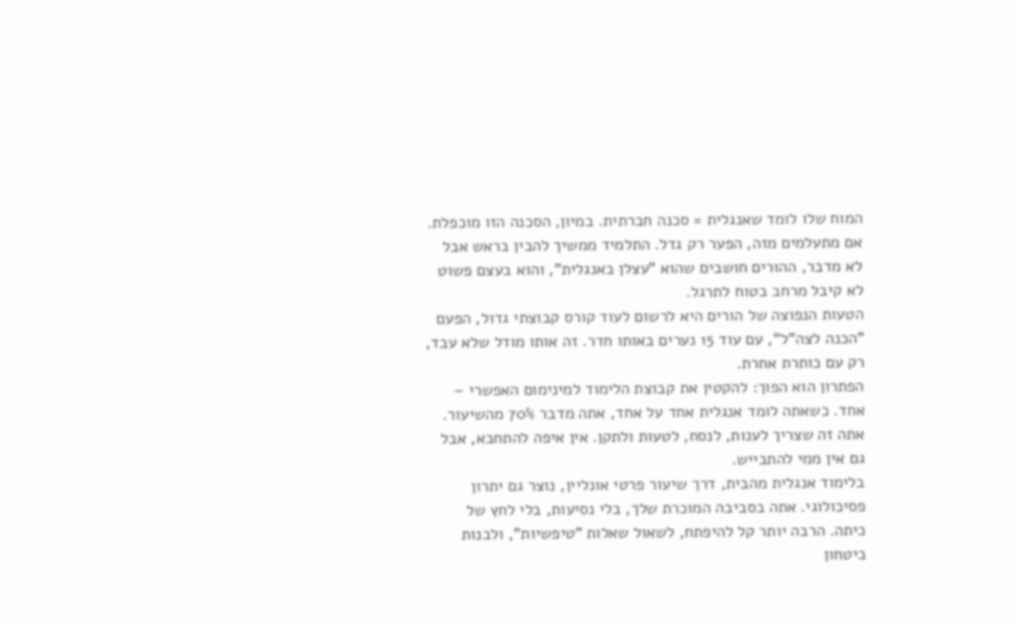המוח שלו לומד שאנגלית = סכנה חברתית. במיון, הסכנה הזו מוכפלת.
אם מתעלמים מזה, הפער רק גדל. התלמיד ממשיך להבין בראש אבל לא מדבר, ההורים חושבים שהוא "עצלן באנגלית", והוא בעצם פשוט לא קיבל מרחב בטוח לתרגל.
הטעות הנפוצה של הורים היא לרשום לעוד קורס קבוצתי גדול, הפעם "הכנה לצה"ל", עם עוד 15 נערים באותו חדר. זה אותו מודל שלא עבד, רק עם כותרת אחרת.
הפתרון הוא הפוך: להקטין את קבוצת הלימוד למינימום האפשרי – אחד. כשאתה לומד אנגלית אחד על אחד, אתה מדבר 70% מהשיעור. אתה זה שצריך לענות, לנסח, לטעות ולתקן. אין איפה להתחבא, אבל גם אין ממי להתבייש.
בלימוד אנגלית מהבית, דרך שיעור פרטי אונליין, נוצר גם יתרון פסיכולוגי. אתה בסביבה המוכרת שלך, בלי נסיעות, בלי לחץ של כיתה. הרבה יותר קל להיפתח, לשאול שאלות "טיפשיות", ולבנות ביטחון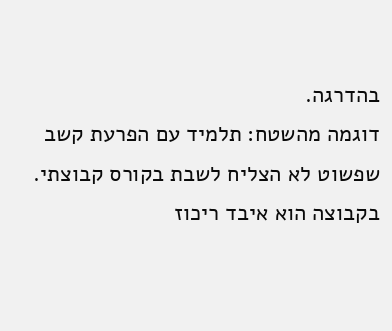בהדרגה.
דוגמה מהשטח: תלמיד עם הפרעת קשב שפשוט לא הצליח לשבת בקורס קבוצתי. בקבוצה הוא איבד ריכוז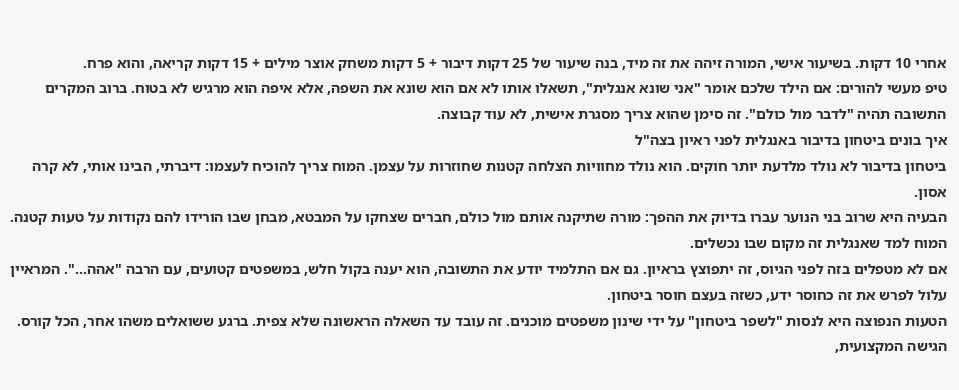אחרי 10 דקות. בשיעור אישי, המורה זיהה את זה מיד, בנה שיעור של 25 דקות דיבור + 5 דקות משחק אוצר מילים + 15 דקות קריאה, והוא פרח.
טיפ מעשי להורים: אם הילד שלכם אומר "אני שונא אנגלית", תשאלו אותו לא אם הוא שונא את השפה, אלא איפה הוא מרגיש לא בטוח. ברוב המקרים התשובה תהיה "לדבר מול כולם". זה סימן שהוא צריך מסגרת אישית, לא עוד קבוצה.
איך בונים ביטחון בדיבור באנגלית לפני ראיון בצה"ל
ביטחון בדיבור לא נולד מלדעת יותר חוקים. הוא נולד מחוויות הצלחה קטנות שחוזרות על עצמן. המוח צריך להוכיח לעצמו: דיברתי, הבינו אותי, לא קרה אסון.
הבעיה היא שרוב בני הנוער עברו בדיוק את ההפך: מורה שתיקנה אותם מול כולם, חברים שצחקו על המבטא, מבחן שבו הורידו להם נקודות על טעות קטנה. המוח למד שאנגלית זה מקום שבו נכשלים.
אם לא מטפלים בזה לפני הגיוס, זה יתפוצץ בראיון. גם אם התלמיד יודע את התשובה, הוא יענה בקול חלש, במשפטים קטועים, עם הרבה "אהה…". המראיין עלול לפרש את זה כחוסר ידע, כשזה בעצם חוסר ביטחון.
הטעות הנפוצה היא לנסות "לשפר ביטחון" על ידי שינון משפטים מוכנים. זה עובד עד השאלה הראשונה שלא צפית. ברגע ששואלים משהו אחר, הכל קורס.
הגישה המקצועית,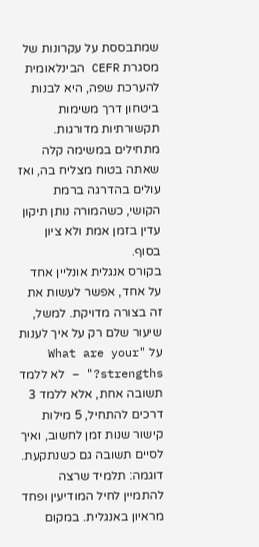שמתבססת על עקרונות של מסגרת CEFR הבינלאומית להערכת שפה, היא לבנות ביטחון דרך משימות תקשורתיות מדורגות. מתחילים במשימה קלה שאתה בטוח מצליח בה, ואז עולים בהדרגה ברמת הקושי, כשהמורה נותן תיקון עדין בזמן אמת ולא ציון בסוף.
בקורס אנגלית אונליין אחד על אחד, אפשר לעשות את זה בצורה מדויקת. למשל, שיעור שלם רק על איך לענות על "What are your strengths?" – לא ללמד תשובה אחת, אלא ללמד 3 דרכים להתחיל, 5 מילות קישור שנות זמן לחשוב, ואיך לסיים תשובה גם כשנתקעת.
דוגמה: תלמיד שרצה להתמיין לחיל המודיעין ופחד מראיון באנגלית. במקום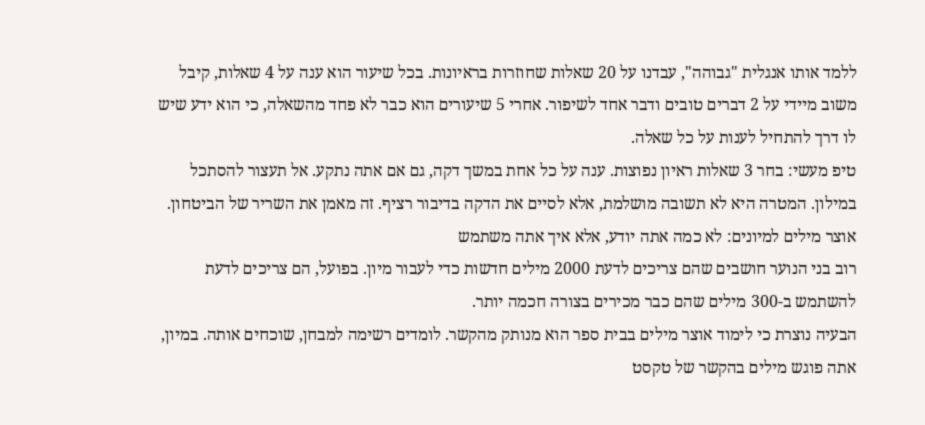ללמד אותו אנגלית "גבוהה", עבדנו על 20 שאלות שחוזרות בראיונות. בכל שיעור הוא ענה על 4 שאלות, קיבל משוב מיידי על 2 דברים טובים ודבר אחד לשיפור. אחרי 5 שיעורים הוא כבר לא פחד מהשאלה, כי הוא ידע שיש לו דרך להתחיל לענות על כל שאלה.
טיפ מעשי: בחר 3 שאלות ראיון נפוצות. ענה על כל אחת במשך דקה, גם אם אתה נתקע. אל תעצור להסתכל במילון. המטרה היא לא תשובה מושלמת, אלא לסיים את הדקה בדיבור רציף. זה מאמן את השריר של הביטחון.
אוצר מילים למיונים: לא כמה אתה יודע, אלא איך אתה משתמש
רוב בני הנוער חושבים שהם צריכים לדעת 2000 מילים חדשות כדי לעבור מיון. בפועל, הם צריכים לדעת להשתמש ב-300 מילים שהם כבר מכירים בצורה חכמה יותר.
הבעיה נוצרת כי לימוד אוצר מילים בבית ספר הוא מנותק מהקשר. לומדים רשימה למבחן, שוכחים אותה. במיון, אתה פוגש מילים בהקשר של טקסט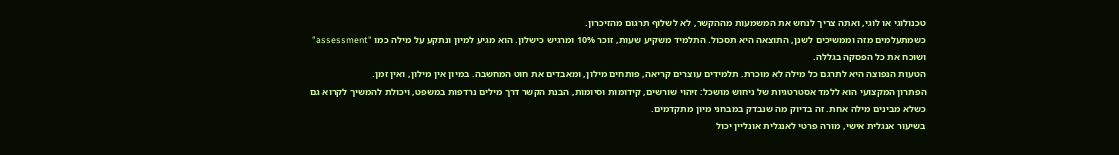טכנולוגי או לוגי, ואתה צריך לנחש את המשמעות מההקשר, לא לשלוף תרגום מהזיכרון.
כשמתעלמים מזה וממשיכים לשנן, התוצאה היא תסכול. התלמיד משקיע שעות, זוכר 10% ומרגיש כישלון. הוא מגיע למיון ונתקע על מילה כמו "assessment" ושוכח את כל הפסקה בגללה.
הטעות הנפוצה היא לתרגם כל מילה לא מוכרת. תלמידים עוצרים קריאה, פותחים מילון, ומאבדים את חוט המחשבה. במיון אין מילון, ואין זמן.
הפתרון המקצועי הוא ללמד אסטרטגיות של ניחוש מושכל: זיהוי שורשים, קידומות וסיומות, הבנת הקשר דרך מילים נרדפות במשפט, ויכולת להמשיך לקרוא גם כשלא מבינים מילה אחת. זה בדיוק מה שנבדק במבחני מיון מתקדמים.
בשיעור אנגלית אישי, מורה פרטי לאנגלית אונליין יכול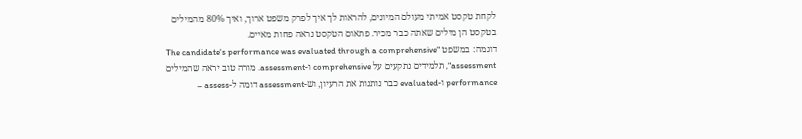לקחת טקסט אמיתי מעולם המיונים, להראות לך איך לפרק משפט ארוך, ואיך 80% מהמילים בטקסט הן מילים שאתה כבר מכיר. פתאום הטקסט נראה פחות מאיים.
דוגמה: במשפט "The candidate's performance was evaluated through a comprehensive assessment", תלמידים נתקעים על comprehensive ו-assessment. מורה טוב יראה שהמילים performance ו-evaluated כבר נותנות את הרעיון, וש-assessment דומה ל-assess –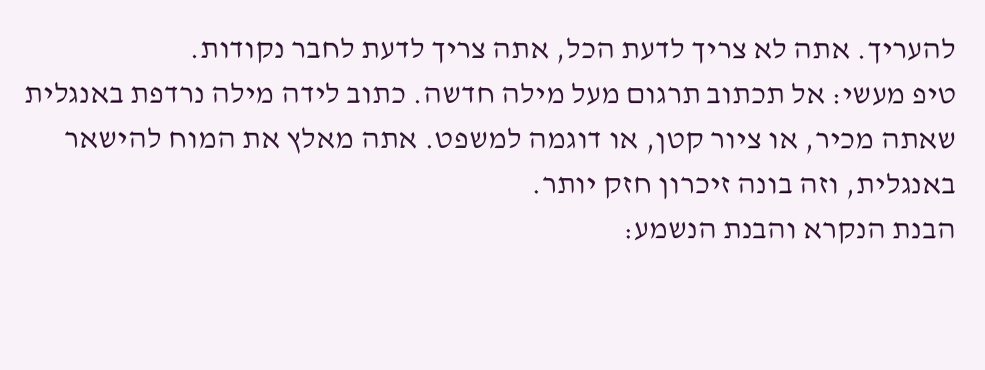להעריך. אתה לא צריך לדעת הכל, אתה צריך לדעת לחבר נקודות.
טיפ מעשי: אל תכתוב תרגום מעל מילה חדשה. כתוב לידה מילה נרדפת באנגלית שאתה מכיר, או ציור קטן, או דוגמה למשפט. אתה מאלץ את המוח להישאר באנגלית, וזה בונה זיכרון חזק יותר.
הבנת הנקרא והבנת הנשמע: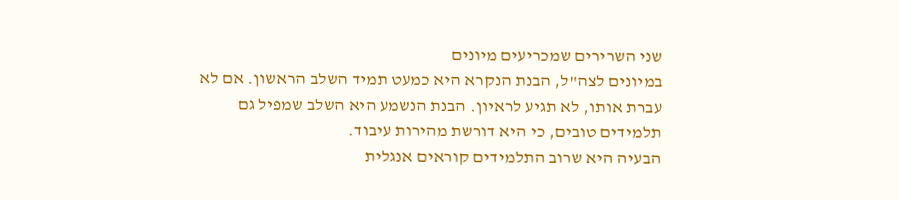שני השרירים שמכריעים מיונים
במיונים לצה"ל, הבנת הנקרא היא כמעט תמיד השלב הראשון. אם לא עברת אותו, לא תגיע לראיון. הבנת הנשמע היא השלב שמפיל גם תלמידים טובים, כי היא דורשת מהירות עיבוד.
הבעיה היא שרוב התלמידים קוראים אנגלית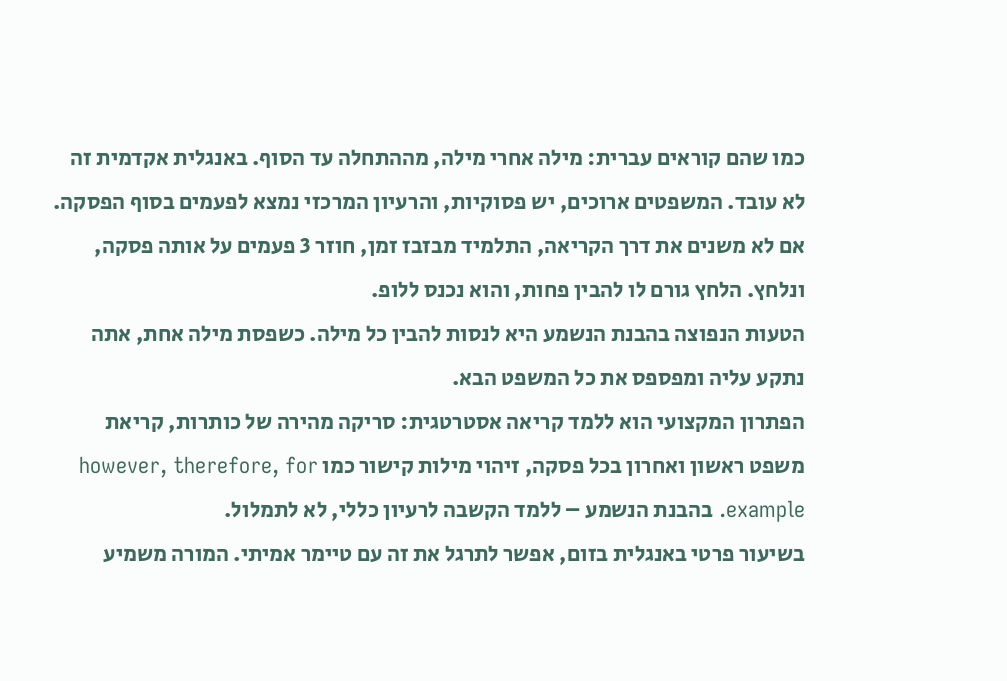כמו שהם קוראים עברית: מילה אחרי מילה, מההתחלה עד הסוף. באנגלית אקדמית זה לא עובד. המשפטים ארוכים, יש פסוקיות, והרעיון המרכזי נמצא לפעמים בסוף הפסקה.
אם לא משנים את דרך הקריאה, התלמיד מבזבז זמן, חוזר 3 פעמים על אותה פסקה, ונלחץ. הלחץ גורם לו להבין פחות, והוא נכנס ללופ.
הטעות הנפוצה בהבנת הנשמע היא לנסות להבין כל מילה. כשפסת מילה אחת, אתה נתקע עליה ומפספס את כל המשפט הבא.
הפתרון המקצועי הוא ללמד קריאה אסטרטגית: סריקה מהירה של כותרות, קריאת משפט ראשון ואחרון בכל פסקה, זיהוי מילות קישור כמו however, therefore, for example. בהבנת הנשמע – ללמד הקשבה לרעיון כללי, לא לתמלול.
בשיעור פרטי באנגלית בזום, אפשר לתרגל את זה עם טיימר אמיתי. המורה משמיע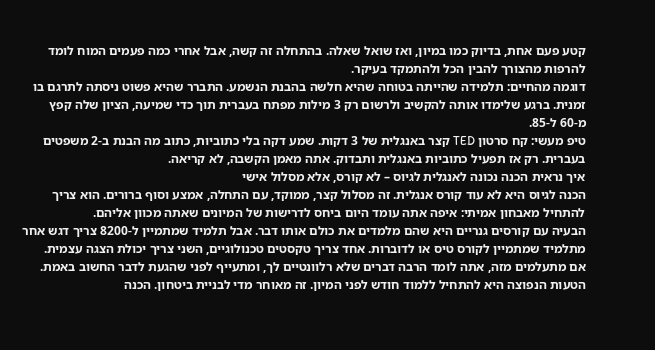קטע פעם אחת, בדיוק כמו במיון, ואז שואל שאלה. בהתחלה זה קשה, אבל אחרי כמה פעמים המוח לומד להרפות מהצורך להבין הכל ולהתמקד בעיקר.
דוגמה מהחיים: תלמידה שהייתה בטוחה שהיא חלשה בהבנת הנשמע. התברר שהיא פשוט ניסתה לתרגם בו זמנית. ברגע שלימדו אותה להקשיב ולרשום רק 3 מילות מפתח בעברית תוך כדי שמיעה, הציון שלה קפץ מ-60 ל-85.
טיפ מעשי: קח סרטון TED קצר באנגלית של 3 דקות. שמע דקה בלי כתוביות, כתוב מה הבנת ב-2 משפטים בעברית. רק אז תפעיל כתוביות באנגלית ותבדוק. אתה מאמן הקשבה, לא קריאה.
איך נראית הכנה נכונה לאנגלית לגיוס – לא קורס, אלא מסלול אישי
הכנה לגיוס היא לא עוד קורס אנגלית. זה מסלול קצר, ממוקד, עם התחלה, אמצע וסוף ברורים. הוא צריך להתחיל מאבחון אמיתי: איפה אתה עומד היום ביחס לדרישות של המיונים שאתה מכוון אליהם.
הבעיה עם קורסים גנריים היא שהם מלמדים את כולם אותו דבר. אבל תלמיד שמתמיין ל-8200 צריך דגש אחר מתלמיד שמתמיין לקורס טיס או לדוברות. אחד צריך טקסטים טכנולוגיים, השני צריך יכולת הצגה עצמית.
אם מתעלמים מזה, אתה לומד הרבה דברים שלא רלוונטיים לך, ומתעייף לפני שהגעת לדבר החשוב באמת.
הטעות הנפוצה היא להתחיל ללמוד חודש לפני המיון. זה מאוחר מדי לבניית ביטחון. הכנה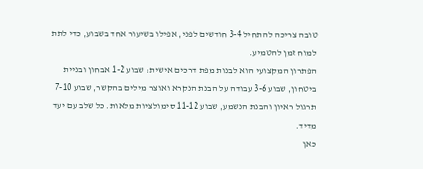טובה צריכה להתחיל 3-4 חודשים לפני, אפילו בשיעור אחד בשבוע, כדי לתת למוח זמן להטמיע.
הפתרון המקצועי הוא לבנות מפת דרכים אישית: שבוע 1-2 אבחון ובניית ביטחון, שבוע 3-6 עבודה על הבנת הנקרא ואוצר מילים בהקשר, שבוע 7-10 תרגול ראיון והבנת הנשמע, שבוע 11-12 סימולציות מלאות. כל שלב עם יעד מדיד.
כאן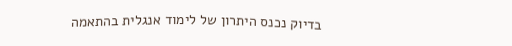בדיוק נכנס היתרון של לימוד אנגלית בהתאמה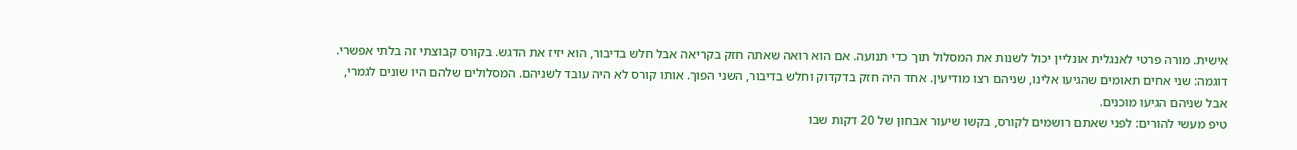אישית. מורה פרטי לאנגלית אונליין יכול לשנות את המסלול תוך כדי תנועה. אם הוא רואה שאתה חזק בקריאה אבל חלש בדיבור, הוא יזיז את הדגש. בקורס קבוצתי זה בלתי אפשרי.
דוגמה: שני אחים תאומים שהגיעו אלינו, שניהם רצו מודיעין. אחד היה חזק בדקדוק וחלש בדיבור, השני הפוך. אותו קורס לא היה עובד לשניהם. המסלולים שלהם היו שונים לגמרי, אבל שניהם הגיעו מוכנים.
טיפ מעשי להורים: לפני שאתם רושמים לקורס, בקשו שיעור אבחון של 20 דקות שבו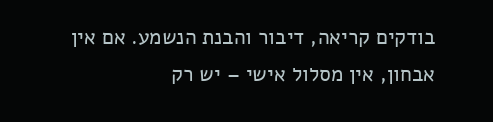בודקים קריאה, דיבור והבנת הנשמע. אם אין אבחון, אין מסלול אישי – יש רק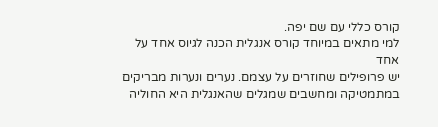קורס כללי עם שם יפה.
למי מתאים במיוחד קורס אנגלית הכנה לגיוס אחד על אחד
יש פרופילים שחוזרים על עצמם. נערים ונערות מבריקים במתמטיקה ומחשבים שמגלים שהאנגלית היא החוליה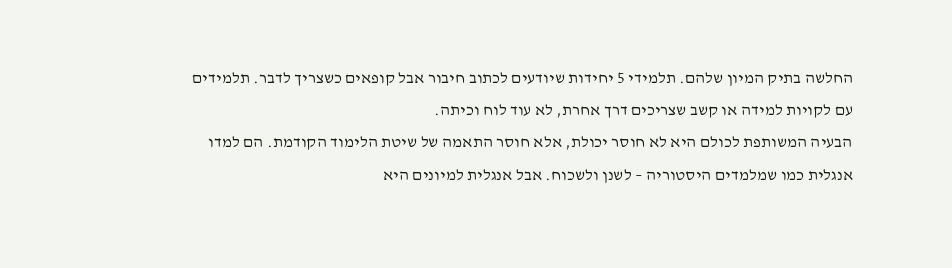החלשה בתיק המיון שלהם. תלמידי 5 יחידות שיודעים לכתוב חיבור אבל קופאים כשצריך לדבר. תלמידים עם לקויות למידה או קשב שצריכים דרך אחרת, לא עוד לוח וכיתה.
הבעיה המשותפת לכולם היא לא חוסר יכולת, אלא חוסר התאמה של שיטת הלימוד הקודמת. הם למדו אנגלית כמו שמלמדים היסטוריה – לשנן ולשכוח. אבל אנגלית למיונים היא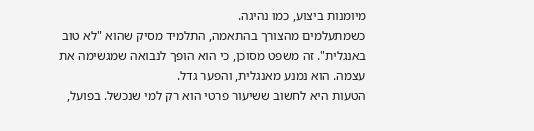מיומנות ביצוע, כמו נהיגה.
כשמתעלמים מהצורך בהתאמה, התלמיד מסיק שהוא "לא טוב באנגלית". זה משפט מסוכן, כי הוא הופך לנבואה שמגשימה את עצמה. הוא נמנע מאנגלית, והפער גדל.
הטעות היא לחשוב ששיעור פרטי הוא רק למי שנכשל. בפועל,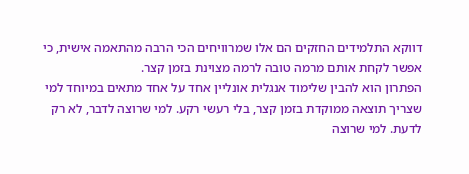דווקא התלמידים החזקים הם אלו שמרוויחים הכי הרבה מהתאמה אישית, כי אפשר לקחת אותם מרמה טובה לרמה מצוינת בזמן קצר.
הפתרון הוא להבין שלימוד אנגלית אונליין אחד על אחד מתאים במיוחד למי שצריך תוצאה ממוקדת בזמן קצר, בלי רעשי רקע. למי שרוצה לדבר, לא רק לדעת. למי שרוצה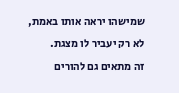שמישהו יראה אותו באמת, לא רק יעביר לו מצגת.
זה מתאים גם להורים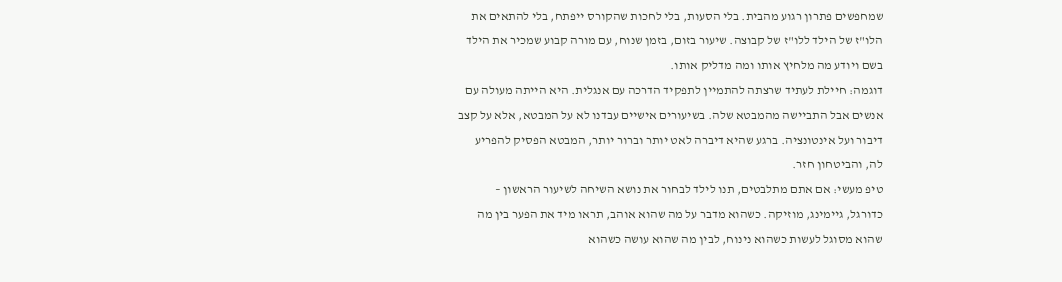שמחפשים פתרון רגוע מהבית. בלי הסעות, בלי לחכות שהקורס ייפתח, בלי להתאים את הלו"ז של הילד ללו"ז של קבוצה. שיעור בזום, בזמן שנוח, עם מורה קבוע שמכיר את הילד בשם ויודע מה מלחיץ אותו ומה מדליק אותו.
דוגמה: חיילת לעתיד שרצתה להתמיין לתפקיד הדרכה עם אנגלית. היא הייתה מעולה עם אנשים אבל התביישה מהמבטא שלה. בשיעורים אישיים עבדנו לא על המבטא, אלא על קצב דיבור ועל אינטונציה. ברגע שהיא דיברה לאט יותר וברור יותר, המבטא הפסיק להפריע לה, והביטחון חזר.
טיפ מעשי: אם אתם מתלבטים, תנו לילד לבחור את נושא השיחה לשיעור הראשון – כדורגל, גיימינג, מוזיקה. כשהוא מדבר על מה שהוא אוהב, תראו מיד את הפער בין מה שהוא מסוגל לעשות כשהוא נינוח, לבין מה שהוא עושה כשהוא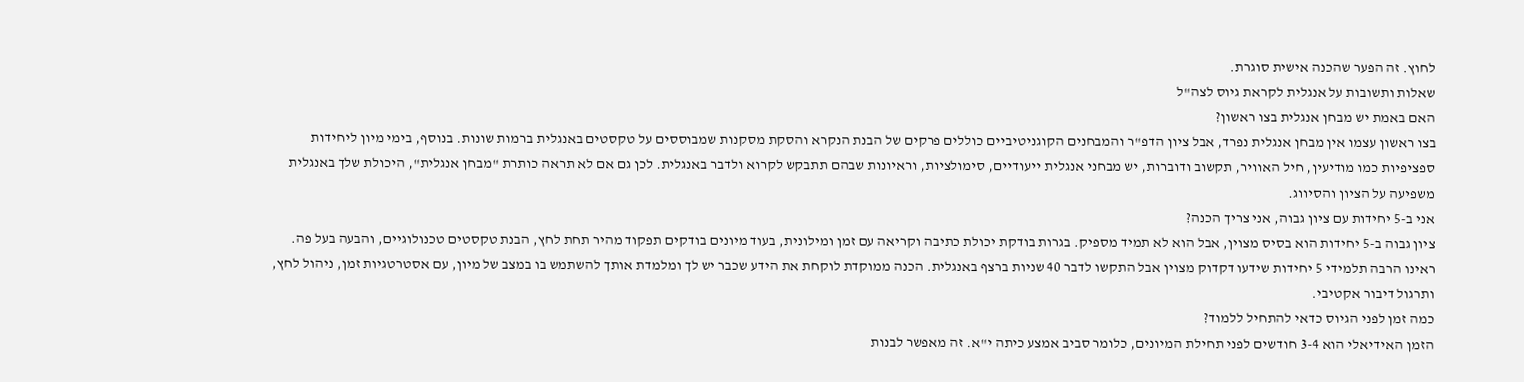לחוץ. זה הפער שהכנה אישית סוגרת.
שאלות ותשובות על אנגלית לקראת גיוס לצה"ל
האם באמת יש מבחן אנגלית בצו ראשון?
בצו ראשון עצמו אין מבחן אנגלית נפרד, אבל ציון הדפ"ר והמבחנים הקוגניטיביים כוללים פרקים של הבנת הנקרא והסקת מסקנות שמבוססים על טקסטים באנגלית ברמות שונות. בנוסף, בימי מיון ליחידות ספציפיות כמו מודיעין, חיל האוויר, תקשוב ודוברות, יש מבחני אנגלית ייעודיים, סימולציות, וראיונות שבהם תתבקש לקרוא ולדבר באנגלית. לכן גם אם לא תראה כותרת "מבחן אנגלית", היכולת שלך באנגלית משפיעה על הציון והסיווג.
אני ב-5 יחידות עם ציון גבוה, אני צריך הכנה?
ציון גבוה ב-5 יחידות הוא בסיס מצוין, אבל הוא לא תמיד מספיק. בגרות בודקת יכולת כתיבה וקריאה עם זמן ומילונית, בעוד מיונים בודקים תפקוד מהיר תחת לחץ, הבנת טקסטים טכנולוגיים, והבעה בעל פה. ראינו הרבה תלמידי 5 יחידות שידעו דקדוק מצוין אבל התקשו לדבר 40 שניות ברצף באנגלית. הכנה ממוקדת לוקחת את הידע שכבר יש לך ומלמדת אותך להשתמש בו במצב של מיון, עם אסטרטגיות זמן, ניהול לחץ, ותרגול דיבור אקטיבי.
כמה זמן לפני הגיוס כדאי להתחיל ללמוד?
הזמן האידיאלי הוא 3-4 חודשים לפני תחילת המיונים, כלומר סביב אמצע כיתה י"א. זה מאפשר לבנות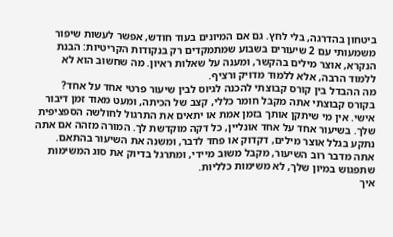ביטחון בהדרגה, בלי לחץ. גם אם המיונים בעוד חודש, אפשר לעשות שיפור משמעותי עם 2 שיעורים בשבוע שמתמקדים רק בנקודות הקריטיות: הבנת הנקרא, אוצר מילים בהקשר, ומענה על שאלות ראיון. מה שחשוב הוא לא ללמוד הרבה, אלא ללמוד מדויק ורציף.
מה ההבדל בין קורס קבוצתי להכנה לגיוס לבין שיעור פרטי אחד על אחד?
בקורס קבוצתי אתה מקבל חומר כללי, קצב של הכיתה, ומעט מאוד זמן דיבור אישי. אין מי שיתקן אותך בזמן אמת או יתאים את התרגול לחולשה הספציפית שלך. בשיעור אחד על אחד אונליין, כל דקה מוקדשת לך. המורה מזהה אם אתה נתקע בגלל אוצר מילים, דקדוק או פחד לדבר, ומשנה את השיעור בהתאם. אתה מדבר רוב השיעור, מקבל משוב מיידי, ומתרגל בדיוק את סוג המשימות שתפגוש במיון שלך, לא משימות כלליות.
איך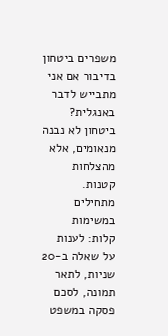משפרים ביטחון בדיבור אם אני מתבייש לדבר באנגלית?
ביטחון לא נבנה מנאומים, אלא מהצלחות קטנות. מתחילים במשימות קלות: לענות על שאלה ב-20 שניות, לתאר תמונה, לסכם פסקה במשפט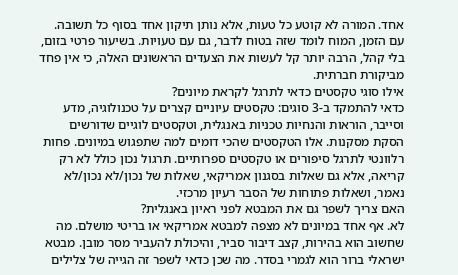אחד. המורה לא קוטע כל טעות, אלא נותן תיקון אחד בסוף כל תשובה. עם הזמן, המוח לומד שזה בטוח לדבר, גם עם טעויות. בשיעור פרטי בזום, בלי קהל, הרבה יותר קל לעשות את הצעדים הראשונים האלה, כי אין פחד מביקורת חברתית.
אילו סוגי טקסטים כדאי לתרגל לקראת מיונים?
כדאי להתמקד ב-3 סוגים: טקסטים עיוניים קצרים על טכנולוגיה, מדע וסייבר, הוראות והנחיות טכניות באנגלית, וטקסטים לוגיים שדורשים הסקת מסקנות. אלו הטקסטים שהכי דומים למה שתפגוש במיונים. פחות רלוונטי לתרגל סיפורים או טקסטים ספרותיים. תרגול נכון כולל לא רק קריאה, אלא גם שאלות בסגנון אמריקאי, שאלות של נכון/לא נכון/לא נאמר, ושאלות פתוחות של הסבר רעיון מרכזי.
האם צריך לשפר גם את המבטא לפני ראיון באנגלית?
לא. אף אחד במיונים לא מצפה למבטא אמריקאי או בריטי מושלם. מה שחשוב הוא בהירות, קצב דיבור סביר, והיכולת להעביר מסר מובן. מבטא ישראלי ברור הוא לגמרי בסדר. מה שכן כדאי לשפר זה הגייה של צלילים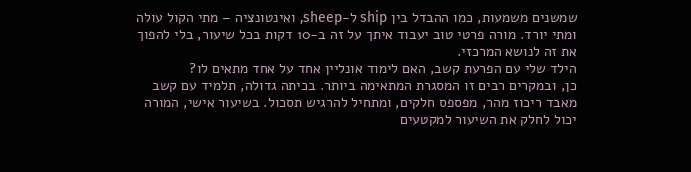שמשנים משמעות, כמו ההבדל בין ship ל-sheep, ואינטונציה – מתי הקול עולה ומתי יורד. מורה פרטי טוב יעבוד איתך על זה ב-10 דקות בכל שיעור, בלי להפוך את זה לנושא המרכזי.
הילד שלי עם הפרעת קשב, האם לימוד אונליין אחד על אחד מתאים לו?
כן, ובמקרים רבים זו המסגרת המתאימה ביותר. בכיתה גדולה, תלמיד עם קשב מאבד ריכוז מהר, מפספס חלקים, ומתחיל להרגיש תסכול. בשיעור אישי, המורה יכול לחלק את השיעור למקטעים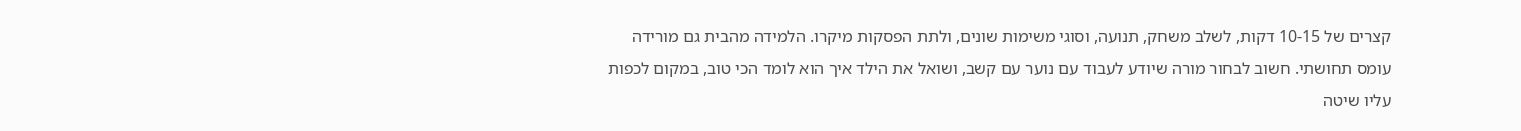קצרים של 10-15 דקות, לשלב משחק, תנועה, וסוגי משימות שונים, ולתת הפסקות מיקרו. הלמידה מהבית גם מורידה עומס תחושתי. חשוב לבחור מורה שיודע לעבוד עם נוער עם קשב, ושואל את הילד איך הוא לומד הכי טוב, במקום לכפות עליו שיטה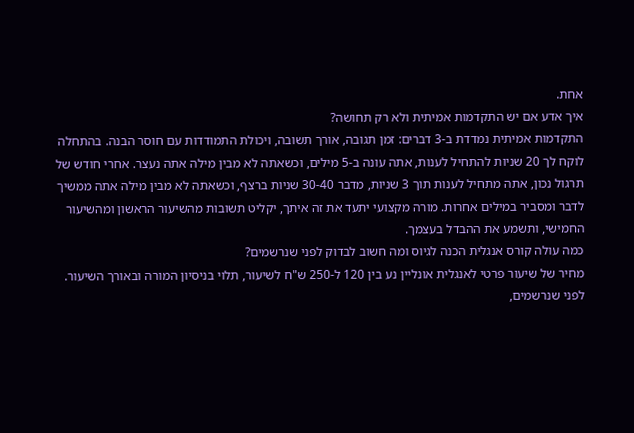אחת.
איך אדע אם יש התקדמות אמיתית ולא רק תחושה?
התקדמות אמיתית נמדדת ב-3 דברים: זמן תגובה, אורך תשובה, ויכולת התמודדות עם חוסר הבנה. בהתחלה לוקח לך 20 שניות להתחיל לענות, אתה עונה ב-5 מילים, וכשאתה לא מבין מילה אתה נעצר. אחרי חודש של תרגול נכון, אתה מתחיל לענות תוך 3 שניות, מדבר 30-40 שניות ברצף, וכשאתה לא מבין מילה אתה ממשיך לדבר ומסביר במילים אחרות. מורה מקצועי יתעד את זה איתך, יקליט תשובות מהשיעור הראשון ומהשיעור החמישי, ותשמע את ההבדל בעצמך.
כמה עולה קורס אנגלית הכנה לגיוס ומה חשוב לבדוק לפני שנרשמים?
מחיר של שיעור פרטי לאנגלית אונליין נע בין 120 ל-250 ש"ח לשיעור, תלוי בניסיון המורה ובאורך השיעור. לפני שנרשמים,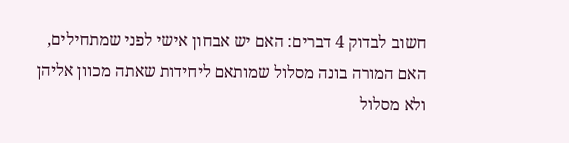חשוב לבדוק 4 דברים: האם יש אבחון אישי לפני שמתחילים, האם המורה בונה מסלול שמותאם ליחידות שאתה מכוון אליהן ולא מסלול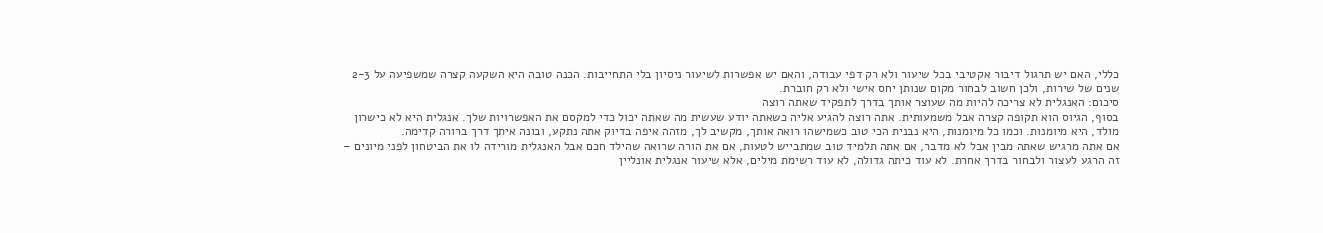כללי, האם יש תרגול דיבור אקטיבי בכל שיעור ולא רק דפי עבודה, והאם יש אפשרות לשיעור ניסיון בלי התחייבות. הכנה טובה היא השקעה קצרה שמשפיעה על 2-3 שנים של שירות, ולכן חשוב לבחור מקום שנותן יחס אישי ולא רק חוברת.
סיכום: האנגלית לא צריכה להיות מה שעוצר אותך בדרך לתפקיד שאתה רוצה
בסוף, הגיוס הוא תקופה קצרה אבל משמעותית. אתה רוצה להגיע אליה כשאתה יודע שעשית מה שאתה יכול כדי למקסם את האפשרויות שלך. אנגלית היא לא כישרון מולד, היא מיומנות. וכמו כל מיומנות, היא נבנית הכי טוב כשמישהו רואה אותך, מקשיב לך, מזהה איפה בדיוק אתה נתקע, ובונה איתך דרך ברורה קדימה.
אם אתה מרגיש שאתה מבין אבל לא מדבר, אם אתה תלמיד טוב שמתבייש לטעות, אם את הורה שרואה שהילד חכם אבל האנגלית מורידה לו את הביטחון לפני מיונים – זה הרגע לעצור ולבחור בדרך אחרת. לא עוד כיתה גדולה, לא עוד רשימת מילים, אלא שיעור אנגלית אונליין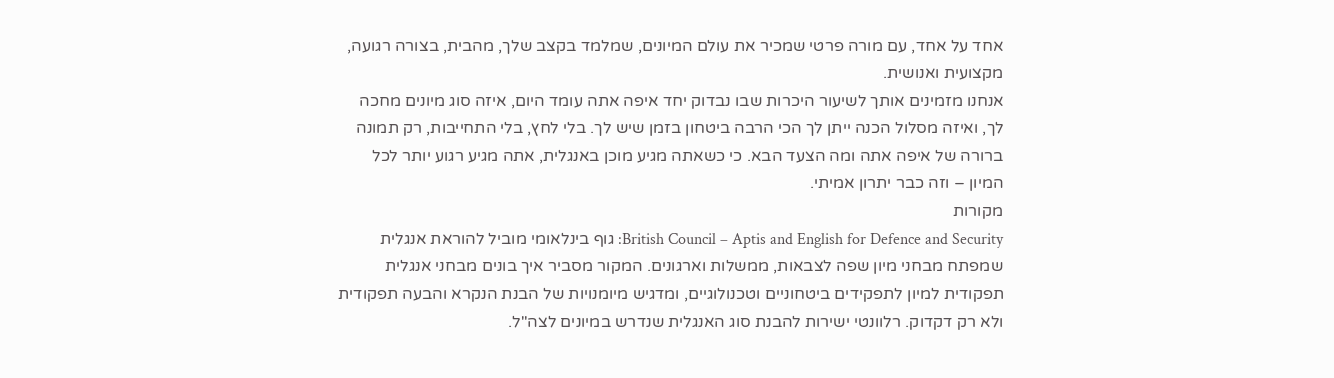אחד על אחד, עם מורה פרטי שמכיר את עולם המיונים, שמלמד בקצב שלך, מהבית, בצורה רגועה, מקצועית ואנושית.
אנחנו מזמינים אותך לשיעור היכרות שבו נבדוק יחד איפה אתה עומד היום, איזה סוג מיונים מחכה לך, ואיזה מסלול הכנה ייתן לך הכי הרבה ביטחון בזמן שיש לך. בלי לחץ, בלי התחייבות, רק תמונה ברורה של איפה אתה ומה הצעד הבא. כי כשאתה מגיע מוכן באנגלית, אתה מגיע רגוע יותר לכל המיון – וזה כבר יתרון אמיתי.
מקורות
British Council – Aptis and English for Defence and Security: גוף בינלאומי מוביל להוראת אנגלית שמפתח מבחני מיון שפה לצבאות, ממשלות וארגונים. המקור מסביר איך בונים מבחני אנגלית תפקודית למיון לתפקידים ביטחוניים וטכנולוגיים, ומדגיש מיומנויות של הבנת הנקרא והבעה תפקודית ולא רק דקדוק. רלוונטי ישירות להבנת סוג האנגלית שנדרש במיונים לצה"ל.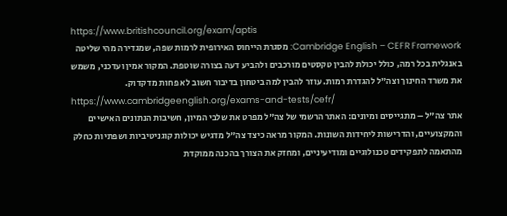https://www.britishcouncil.org/exam/aptis
Cambridge English – CEFR Framework: מסגרת הייחוס האירופית לרמות שפה, שמגדירה מהי שליטה באנגלית בכל רמה, כולל יכולת להבין טקסטים מורכבים ולהביע דעה בצורה שוטפת. המקור אמין ועדכני, משמש את משרד החינוך וצה"ל להגדרת רמות. עוזר להבין למה ביטחון בדיבור חשוב לא פחות מדקדוק.
https://www.cambridgeenglish.org/exams-and-tests/cefr/
אתר צה"ל – מתגייסים ומיונים: האתר הרשמי של צה"ל מפרט את שלבי המיון, חשיבות הנתונים האישיים והמקצועיים, והדרישות ליחידות השונות. המקור מראה כיצד צה"ל מדגיש יכולות קוגניטיביות ושפתיות כחלק מהתאמה לתפקידים טכנולוגיים ומודיעיניים, ומחזק את הצורך בהכנה ממוקדת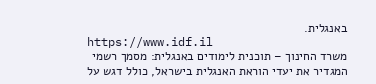באנגלית.
https://www.idf.il
משרד החינוך – תוכנית לימודים באנגלית: מסמך רשמי המגדיר את יעדי הוראת האנגלית בישראל, כולל דגש על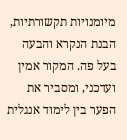מיומנויות תקשורתיות, הבנת הנקרא והבעה בעל פה. המקור אמין ועדכני, ומסביר את הפער בין לימוד אנגלית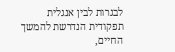לבגרות לבין אנגלית תפקודית הנדרשת להמשך החיים,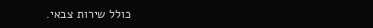כולל שירות צבאי.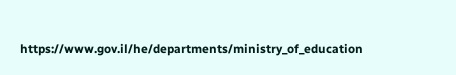https://www.gov.il/he/departments/ministry_of_education